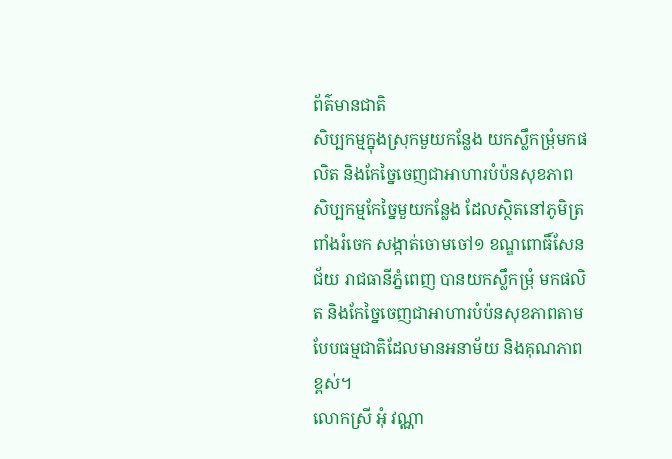ព័ត៌មានជាតិ
សិប្បកម្មក្នុងស្រុកមួយកន្លែង យកស្លឹកម្រុំមកផលិត និងកែច្នៃចេញជាអាហារបំប៉នសុខភាព
សិប្បកម្មកែច្នៃមួយកន្លែង ដែលស្ថិតនៅភូមិត្រពាំងរំចេក សង្កាត់ចោមចៅ១ ខណ្ឌពោធិ៍សែនជ័យ រាជធានីភ្នំពេញ បានយកស្លឹកម្រុំ មកផលិត និងកែច្នៃចេញជាអាហារបំប៉នសុខភាពតាមបែបធម្មជាតិដែលមានអនាម័យ និងគុណភាពខ្ពស់។
លោកស្រី អុំ វណ្ណា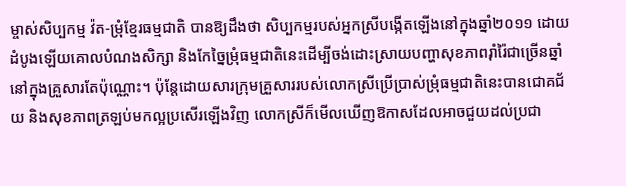ម្ចាស់សិប្បកម្ម វ៉ត-ម្រុំខ្មែរធម្មជាតិ បានឱ្យដឹងថា សិប្បកម្មរបស់អ្នកស្រីបង្កើតឡើងនៅក្នុងឆ្នាំ២០១១ ដោយដំបូងឡើយគោលបំណងសិក្សា និងកែច្នៃម្រុំធម្មជាតិនេះដើម្បីចង់ដោះស្រាយបញ្ហាសុខភាពរ៉ាំរ៉ៃជាច្រើនឆ្នាំនៅក្នុងគ្រួសារតែប៉ុណ្ណោះ។ ប៉ុន្តែដោយសារក្រុមគ្រួសាររបស់លោកស្រីប្រើប្រាស់ម្រុំធម្មជាតិនេះបានជោគជ័យ និងសុខភាពត្រឡប់មកល្អប្រសើរឡើងវិញ លោកស្រីក៏មើលឃើញឱកាសដែលអាចជួយដល់ប្រជា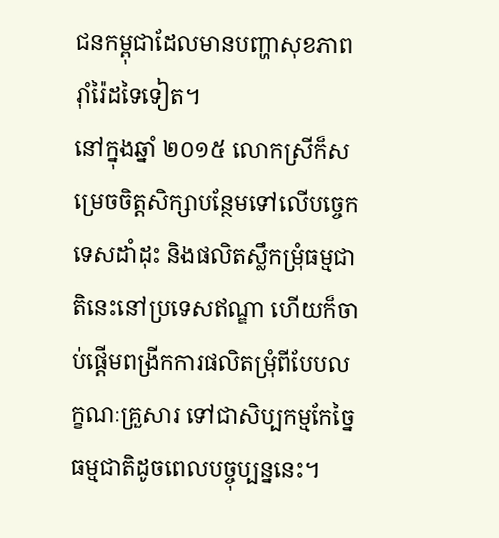ជនកម្ពុជាដែលមានបញ្ហាសុខភាពរ៉ាំរ៉ៃដទៃទៀត។
នៅក្នុងឆ្នាំ ២០១៥ លោកស្រីក៏សម្រេចចិត្តសិក្សាបន្ថែមទៅលើបច្ចេកទេសដាំដុះ និងផលិតស្លឹកម្រុំធម្មជាតិនេះនៅប្រទេសឥណ្ឌា ហើយក៏ចាប់ផ្តើមពង្រីកការផលិតម្រុំពីបែបលក្ខណៈគ្រួសារ ទៅជាសិប្បកម្មកែច្នៃធម្មជាតិដូចពេលបច្ចុប្បន្ននេះ។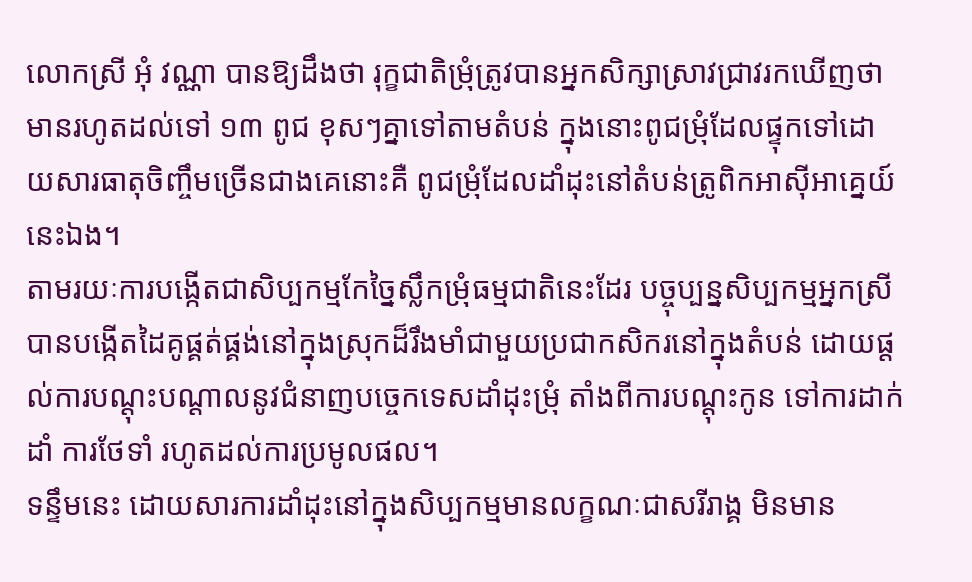លោកស្រី អុំ វណ្ណា បានឱ្យដឹងថា រុក្ខជាតិម្រុំត្រូវបានអ្នកសិក្សាស្រាវជ្រាវរកឃើញថា មានរហូតដល់ទៅ ១៣ ពូជ ខុសៗគ្នាទៅតាមតំបន់ ក្នុងនោះពូជម្រុំដែលផ្ទុកទៅដោយសារធាតុចិញ្ចឹមច្រើនជាងគេនោះគឺ ពូជម្រុំដែលដាំដុះនៅតំបន់ត្រូពិកអាស៊ីអាគ្នេយ៍នេះឯង។
តាមរយៈការបង្កើតជាសិប្បកម្មកែច្នៃស្លឹកម្រុំធម្មជាតិនេះដែរ បច្ចុប្បន្នសិប្បកម្មអ្នកស្រីបានបង្កើតដៃគូផ្គត់ផ្គង់នៅក្នុងស្រុកដ៏រឹងមាំជាមួយប្រជាកសិករនៅក្នុងតំបន់ ដោយផ្តល់ការបណ្ដុះបណ្ដាលនូវជំនាញបច្ចេកទេសដាំដុះម្រុំ តាំងពីការបណ្តុះកូន ទៅការដាក់ដាំ ការថែទាំ រហូតដល់ការប្រមូលផល។
ទន្ទឹមនេះ ដោយសារការដាំដុះនៅក្នុងសិប្បកម្មមានលក្ខណៈជាសរីរាង្គ មិនមាន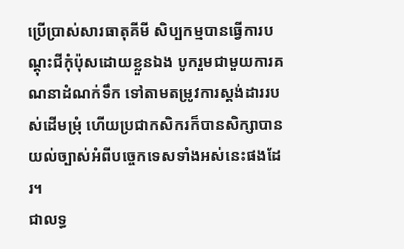ប្រើប្រាស់សារធាតុគីមី សិប្បកម្មបានធ្វើការបណ្តុះជីកុំប៉ុសដោយខ្លួនឯង បូករួមជាមួយការគណនាដំណក់ទឹក ទៅតាមតម្រូវការស្តង់ដាររបស់ដើមម្រុំ ហើយប្រជាកសិករក៏បានសិក្សាបានយល់ច្បាស់អំពីបច្ចេកទេសទាំងអស់នេះផងដែរ។
ជាលទ្ធ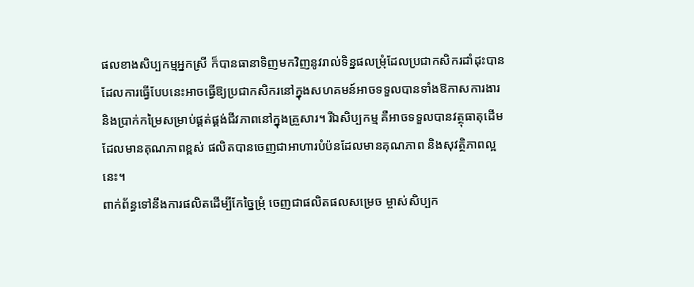ផលខាងសិប្បកម្មអ្នកស្រី ក៏បានធានាទិញមកវិញនូវរាល់ទិន្នផលម្រុំដែលប្រជាកសិករដាំដុះបាន ដែលការធ្វើបែបនេះអាចធ្វើឱ្យប្រជាកសិករនៅក្នុងសហគមន៍អាចទទួលបានទាំងឱកាសការងារ និងប្រាក់កម្រៃសម្រាប់ផ្គត់ផ្គង់ជីវភាពនៅក្នុងគ្រួសារ។ រីឯសិប្បកម្ម គឺអាចទទួលបានវត្ថុធាតុដើមដែលមានគុណភាពខ្ពស់ ផលិតបានចេញជាអាហារបំប៉នដែលមានគុណភាព និងសុវត្ថិភាពល្អនេះ។
ពាក់ព័ន្ធទៅនឹងការផលិតដើម្បីកែច្នៃម្រុំ ចេញជាផលិតផលសម្រេច ម្ចាស់សិប្បក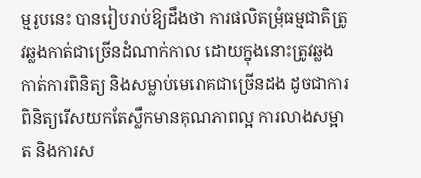ម្មរូបនេះ បានរៀបរាប់ឱ្យដឹងថា ការផលិតម្រុំធម្មជាតិត្រូវឆ្លងកាត់ជាច្រើនដំណាក់កាល ដោយក្នុងនោះត្រូវឆ្លងកាត់ការពិនិត្យ និងសម្លាប់មេរោគជាច្រើនដង ដូចជាការពិនិត្យរើសយកតែស្លឹកមានគុណភាពល្អ ការលាងសម្អាត និងការស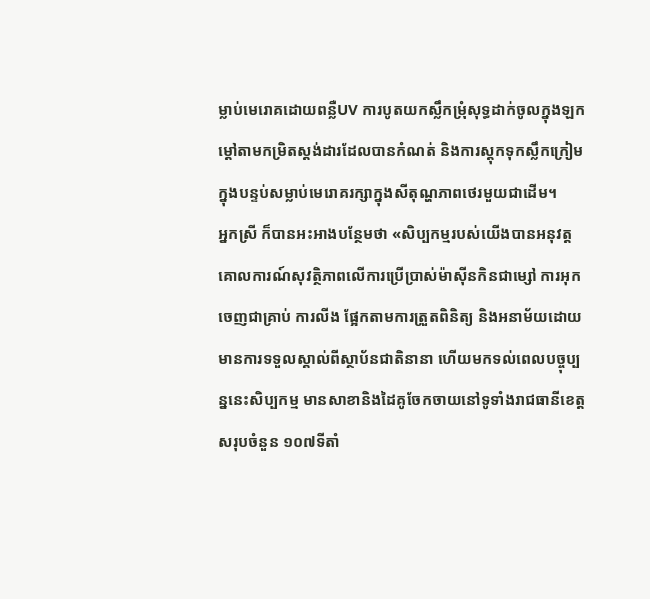ម្លាប់មេរោគដោយពន្លឺUV ការបូតយកស្លឹកម្រុំសុទ្ធដាក់ចូលក្នុងឡកម្ដៅតាមកម្រិតស្តង់ដារដែលបានកំណត់ និងការស្តុកទុកស្លឹកក្រៀមក្នុងបន្ទប់សម្លាប់មេរោគរក្សាក្នុងសីតុណ្ហភាពថេរមួយជាដើម។
អ្នកស្រី ក៏បានអះអាងបន្ថែមថា «សិប្បកម្មរបស់យើងបានអនុវត្តគោលការណ៍សុវត្ថិភាពលើការប្រើប្រាស់ម៉ាស៊ីនកិនជាម្សៅ ការអុកចេញជាគ្រាប់ ការលីង ផ្អែកតាមការត្រួតពិនិត្យ និងអនាម័យដោយមានការទទួលស្គាល់ពីស្ថាប័នជាតិនានា ហើយមកទល់ពេលបច្ចុប្បន្ននេះសិប្បកម្ម មានសាខានិងដៃគូចែកចាយនៅទូទាំងរាជធានីខេត្តសរុបចំនួន ១០៧ទីតាំ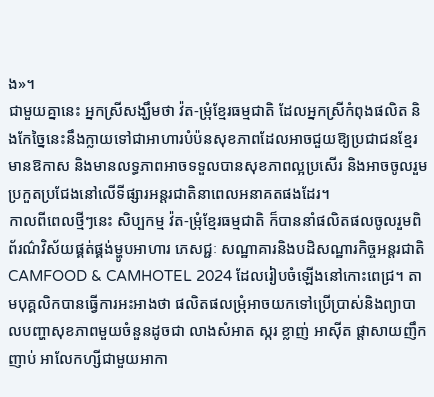ង»។
ជាមួយគ្នានេះ អ្នកស្រីសង្ឃឹមថា វ៉ត-ម្រុំខ្មែរធម្មជាតិ ដែលអ្នកស្រីកំពុងផលិត និងកែច្នៃនេះនឹងក្លាយទៅជាអាហារបំប៉នសុខភាពដែលអាចជួយឱ្យប្រជាជនខ្មែរមានឱកាស និងមានលទ្ធភាពអាចទទួលបានសុខភាពល្អប្រសើរ និងអាចចូលរួមប្រកួតប្រជែងនៅលើទីផ្សារអន្តរជាតិនាពេលអនាគតផងដែរ។
កាលពីពេលថ្មីៗនេះ សិប្បកម្ម វ៉ត-ម្រុំខ្មែរធម្មជាតិ ក៏បាននាំផលិតផលចូលរួមពិព័រណ៌វិស័យផ្គត់ផ្គង់ម្ហូបអាហារ ភេសជ្ជៈ សណ្ឋាគារនិងបដិសណ្ឋារកិច្ចអន្តរជាតិ CAMFOOD & CAMHOTEL 2024 ដែលរៀបចំឡើងនៅកោះពេជ្រ។ តាមបុគ្គលិកបានធ្វើការអះអាងថា ផលិតផលម្រុំអាចយកទៅប្រើប្រាស់និងព្យាបាលបញ្ហាសុខភាពមួយចំនួនដូចជា លាងសំអាត ស្ករ ខ្លាញ់ អាស៊ីត ផ្តាសាយញឹកញាប់ អាលែកហ្សីជាមួយអាកា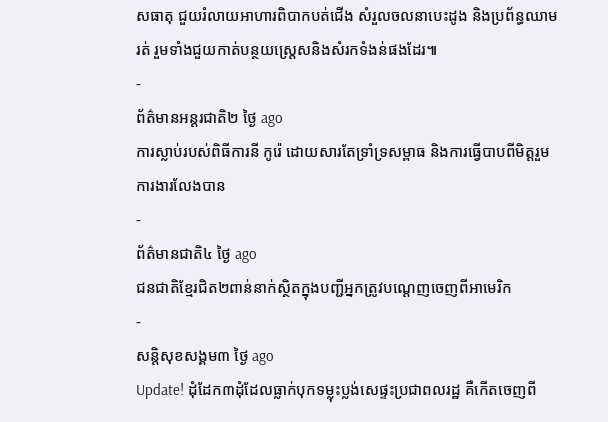សធាតុ ជួយរំលាយអាហារពិបាកបត់ជើង សំរួលចលនាបេះដូង និងប្រព័ន្ធឈាមរត់ រួមទាំងជួយកាត់បន្ថយស្រ្តេសនិងសំរកទំងន់ផងដែរ៕
-
ព័ត៌មានអន្ដរជាតិ២ ថ្ងៃ ago
ការស្លាប់របស់ពិធីការនី កូរ៉េ ដោយសារតែទ្រាំទ្រសម្ពាធ និងការធ្វើបាបពីមិត្តរួមការងារលែងបាន
-
ព័ត៌មានជាតិ៤ ថ្ងៃ ago
ជនជាតិខ្មែរជិត២ពាន់នាក់ស្ថិតក្នុងបញ្ជីអ្នកត្រូវបណ្ដេញចេញពីអាមេរិក
-
សន្តិសុខសង្គម៣ ថ្ងៃ ago
Update! ដុំដែក៣ដុំដែលធ្លាក់បុកទម្លុះប្លង់សេផ្ទះប្រជាពលរដ្ឋ គឺកើតចេញពី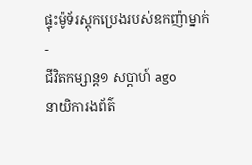ផ្ទុះម៉ូទ័រស្តុកប្រេងរបស់ឧកញ៉ាម្នាក់
-
ជីវិតកម្សាន្ដ១ សប្តាហ៍ ago
នាយិការងព័ត៌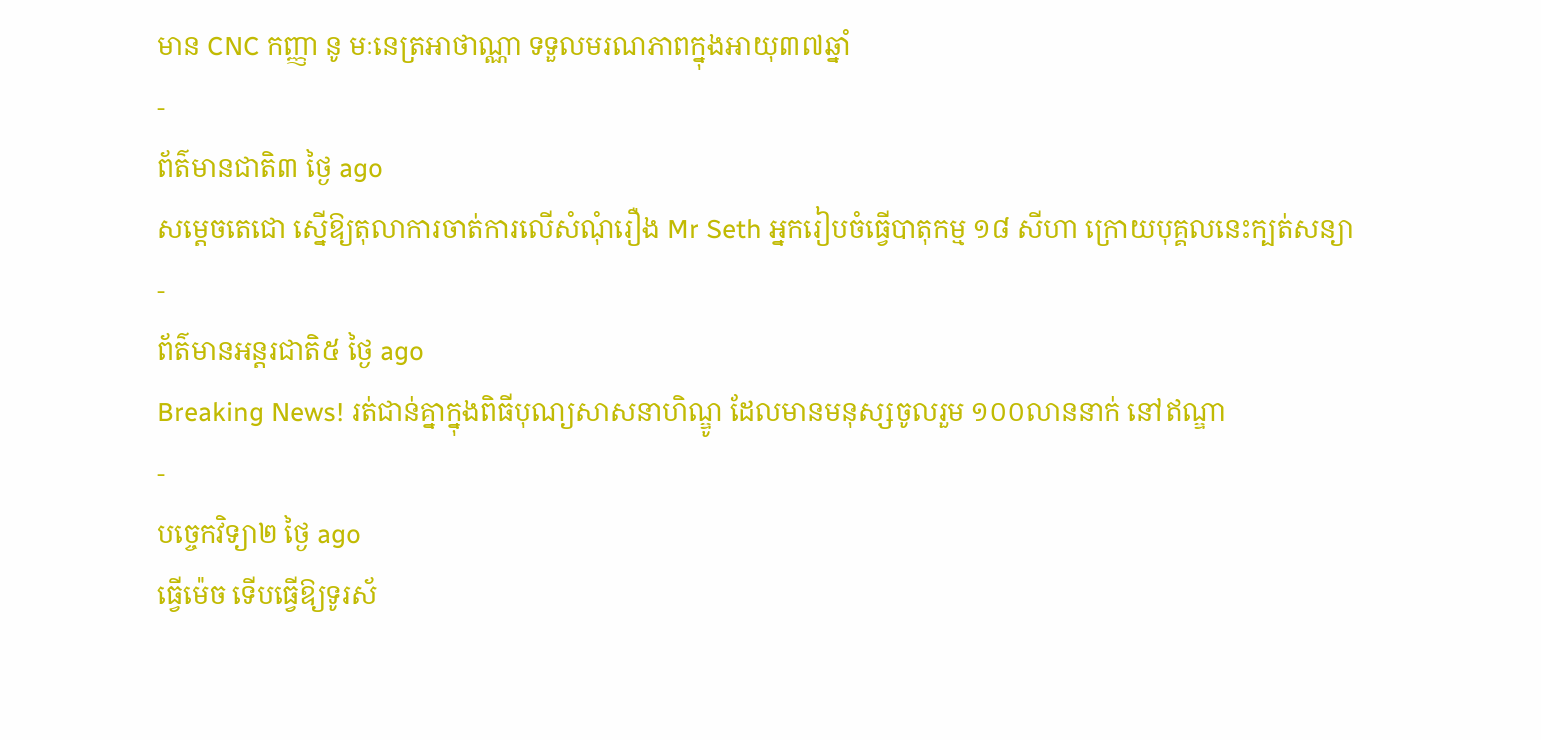មាន CNC កញ្ញា នូ មៈនេត្រអាថាណ្ណា ទទួលមរណភាពក្នុងអាយុ៣៧ឆ្នាំ
-
ព័ត៌មានជាតិ៣ ថ្ងៃ ago
សម្ដេចតេជោ ស្នើឱ្យតុលាការចាត់ការលើសំណុំរឿង Mr Seth អ្នករៀបចំធ្វើបាតុកម្ម ១៨ សីហា ក្រោយបុគ្គលនេះក្បត់សន្យា
-
ព័ត៌មានអន្ដរជាតិ៥ ថ្ងៃ ago
Breaking News! រត់ជាន់គ្នាក្នុងពិធីបុណ្យសាសនាហិណ្ឌូ ដែលមានមនុស្សចូលរួម ១០០លាននាក់ នៅឥណ្ឌា
-
បច្ចេកវិទ្យា២ ថ្ងៃ ago
ធ្វើម៉េច ទើបធ្វើឱ្យទូរស័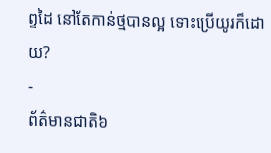ព្ទដៃ នៅតែកាន់ថ្មបានល្អ ទោះប្រើយូរក៏ដោយ?
-
ព័ត៌មានជាតិ៦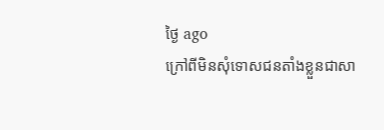ថ្ងៃ ago
ក្រៅពីមិនសុំទោសជនតាំងខ្លួនជាសា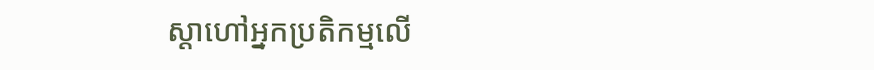ស្តាហៅអ្នកប្រតិកម្មលើ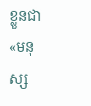ខ្លួនជា «មនុស្ស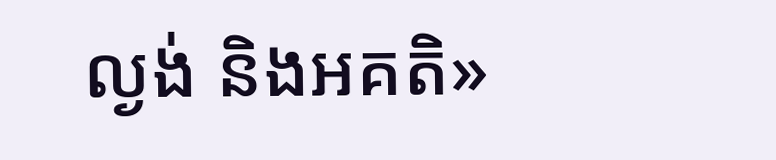ល្ងង់ និងអគតិ»